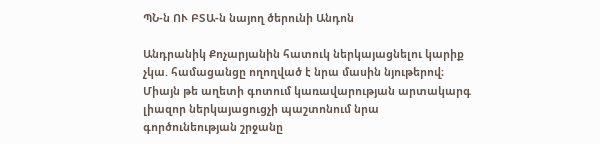ՊՆ-ն ՈՒ ԲՏԱ-ն նայող ծերունի Անդոն

Անդրանիկ Քոչարյանին հատուկ ներկայացնելու կարիք չկա. համացանցը ողողված է նրա մասին նյութերով։ Միայն թե աղետի գոտում կառավարության արտակարգ լիազոր ներկայացուցչի պաշտոնում նրա գործունեության շրջանը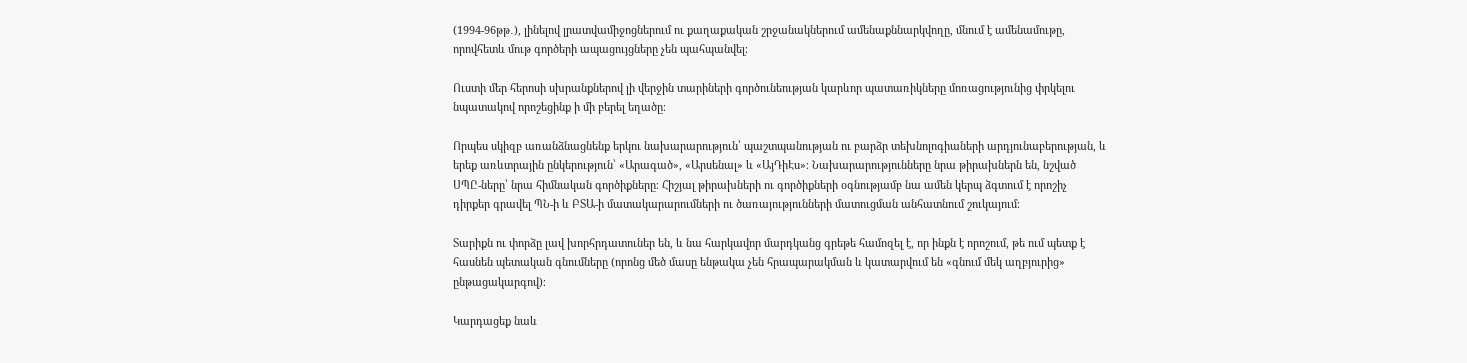(1994-96թթ․), լինելով լրատվամիջոցներում ու քաղաքական շրջանակներում ամենաքննարկվողը, մնում է ամենամութը, որովհետև մութ գործերի ապացույցները չեն պահպանվել։

Ուստի մեր հերոսի սխրանքներով լի վերջին տարիների գործունեության կարևոր պատառիկները մոռացությունից փրկելու նպատակով որոշեցինք ի մի բերել եղածը։

Որպես սկիզբ առանձնացնենք երկու նախարարություն՝ պաշտպանության ու բարձր տեխնոլոգիաների արդյունաբերության, և երեք առևտրային ընկերություն՝ «Արագած», «Արսենալ» և «ԱյԴիԷս»։ Նախարարությունները նրա թիրախներն են, նշված ՍՊԸ-ները՝ նրա հիմնական գործիքները։ Հիշյալ թիրախների ու գործիքների օգնությամբ նա ամեն կերպ ձգտում է որոշիչ դիրքեր գրավել ՊՆ-ի և ԲՏԱ-ի մատակարարումների ու ծառայությունների մատուցման անհատնում շուկայում։

Տարիքն ու փորձը լավ խորհրդատուներ են, և նա հարկավոր մարդկանց գրեթե համոզել է, որ ինքն է որոշում, թե ում պետք է հասնեն պետական գնումները (որոնց մեծ մասը ենթակա չեն հրապարակման և կատարվում են «գնում մեկ աղբյուրից» ընթացակարգով)։

Կարդացեք նաև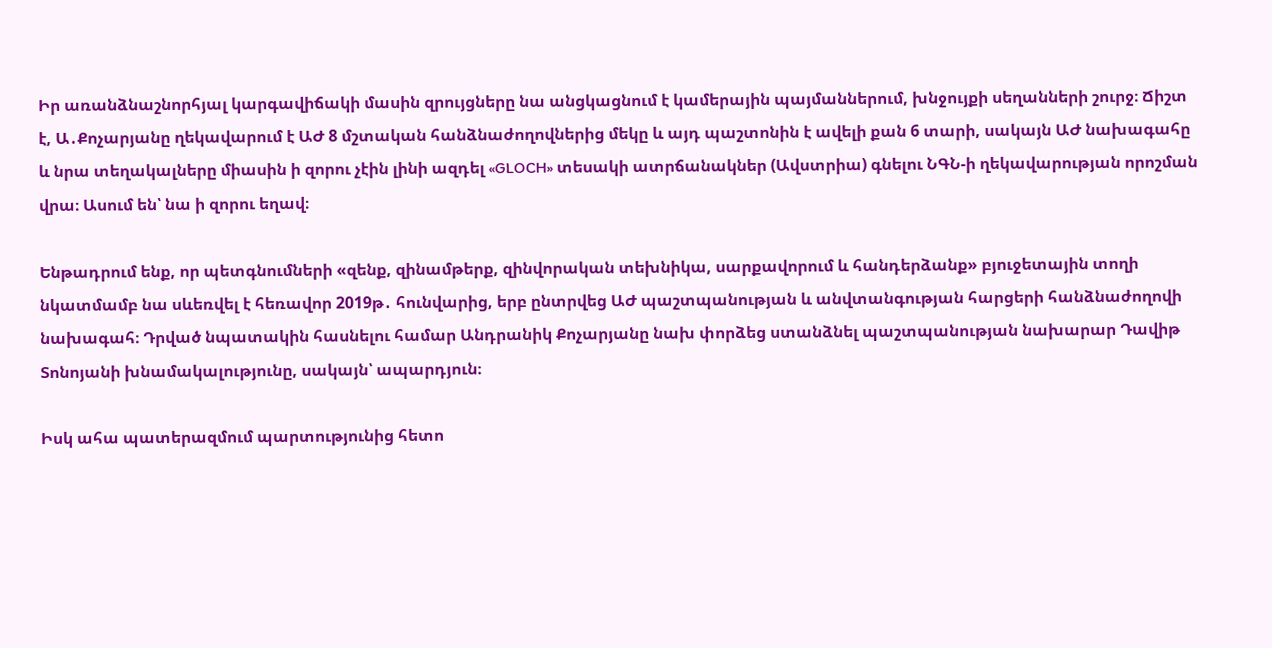Իր առանձնաշնորհյալ կարգավիճակի մասին զրույցները նա անցկացնում է կամերային պայմաններում, խնջույքի սեղանների շուրջ։ Ճիշտ է, Ա․Քոչարյանը ղեկավարում է ԱԺ 8 մշտական հանձնաժողովներից մեկը և այդ պաշտոնին է ավելի քան 6 տարի, սակայն ԱԺ նախագահը և նրա տեղակալները միասին ի զորու չէին լինի ազդել «GLOCH» տեսակի ատրճանակներ (Ավստրիա) գնելու ՆԳՆ-ի ղեկավարության որոշման վրա։ Ասում են՝ նա ի զորու եղավ։

Ենթադրում ենք, որ պետգնումների «զենք, զինամթերք, զինվորական տեխնիկա, սարքավորում և հանդերձանք» բյուջետային տողի նկատմամբ նա սևեռվել է հեռավոր 2019թ․ հունվարից, երբ ընտրվեց ԱԺ պաշտպանության և անվտանգության հարցերի հանձնաժողովի նախագահ։ Դրված նպատակին հասնելու համար Անդրանիկ Քոչարյանը նախ փորձեց ստանձնել պաշտպանության նախարար Դավիթ Տոնոյանի խնամակալությունը, սակայն՝ ապարդյուն։

Իսկ ահա պատերազմում պարտությունից հետո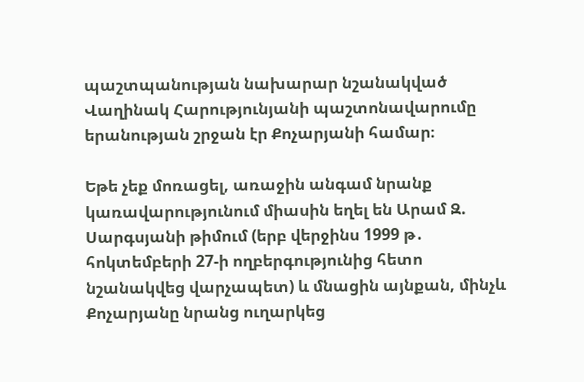պաշտպանության նախարար նշանակված Վաղինակ Հարությունյանի պաշտոնավարումը երանության շրջան էր Քոչարյանի համար։

Եթե չեք մոռացել, առաջին անգամ նրանք կառավարությունում միասին եղել են Արամ Զ. Սարգսյանի թիմում (երբ վերջինս 1999 թ․ հոկտեմբերի 27-ի ողբերգությունից հետո նշանակվեց վարչապետ) և մնացին այնքան, մինչև Քոչարյանը նրանց ուղարկեց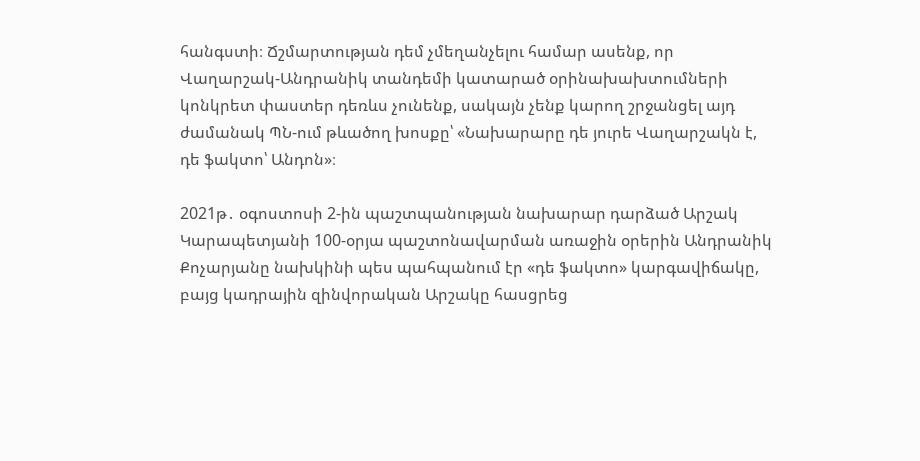հանգստի։ Ճշմարտության դեմ չմեղանչելու համար ասենք, որ Վաղարշակ-Անդրանիկ տանդեմի կատարած օրինախախտումների կոնկրետ փաստեր դեռևս չունենք, սակայն չենք կարող շրջանցել այդ ժամանակ ՊՆ-ում թևածող խոսքը՝ «Նախարարը դե յուրե Վաղարշակն է, դե ֆակտո՝ Անդոն»։

2021թ․ օգոստոսի 2-ին պաշտպանության նախարար դարձած Արշակ Կարապետյանի 100-օրյա պաշտոնավարման առաջին օրերին Անդրանիկ Քոչարյանը նախկինի պես պահպանում էր «դե ֆակտո» կարգավիճակը, բայց կադրային զինվորական Արշակը հասցրեց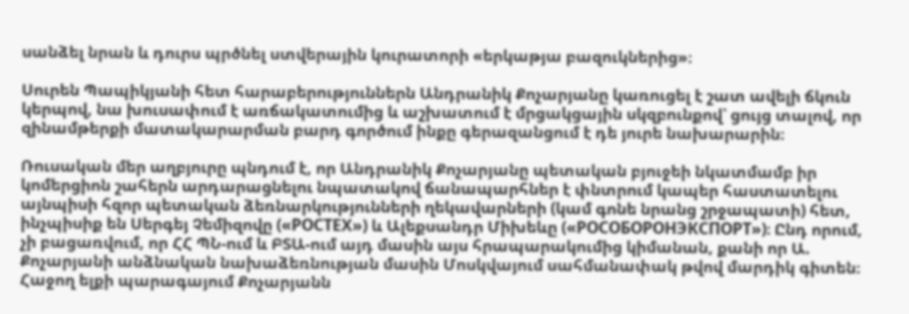սանձել նրան և դուրս պրծնել ստվերային կուրատորի «երկաթյա բազուկներից»։

Սուրեն Պապիկյանի հետ հարաբերություններն Անդրանիկ Քոչարյանը կառուցել է շատ ավելի ճկուն կերպով, նա խուսափում է առճակատումից և աշխատում է մրցակցային սկզբունքով՝ ցույց տալով, որ զինամթերքի մատակարարման բարդ գործում ինքը գերազանցում է դե յուրե նախարարին։

Ռուսական մեր աղբյուրը պնդում է, որ Անդրանիկ Քոչարյանը պետական բյուջեի նկատմամբ իր կոմերցիոն շահերն արդարացնելու նպատակով ճանապարհներ է փնտրում կապեր հաստատելու այնպիսի հզոր պետական ձեռնարկությունների ղեկավարների (կամ գոնե նրանց շրջապատի) հետ, ինչպիսիք են Սերգեյ Չեմիզովը («РОСТЕХ») և Ալեքսանդր Միխեևը («РОСОБОРОНЭКСПОРТ»)։ Ընդ որում, չի բացառվում, որ ՀՀ ՊՆ-ում և ԲՏԱ-ում այդ մասին այս հրապարակումից կիմանան, քանի որ Ա. Քոչարյանի անձնական նախաձեռնության մասին Մոսկվայում սահմանափակ թվով մարդիկ գիտեն։ Հաջող ելքի պարագայում Քոչարյանն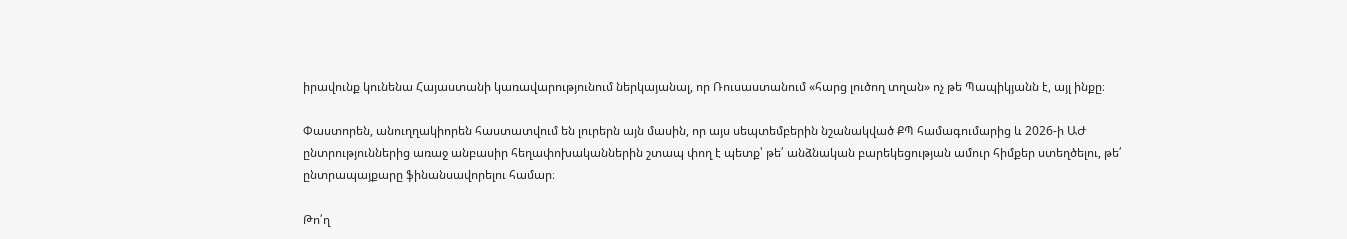իրավունք կունենա Հայաստանի կառավարությունում ներկայանալ, որ Ռուսաստանում «հարց լուծող տղան» ոչ թե Պապիկյանն է, այլ ինքը։

Փաստորեն, անուղղակիորեն հաստատվում են լուրերն այն մասին, որ այս սեպտեմբերին նշանակված ՔՊ համագումարից և 2026-ի ԱԺ ընտրություններից առաջ անբասիր հեղափոխականներին շտապ փող է պետք՝ թե՛ անձնական բարեկեցության ամուր հիմքեր ստեղծելու, թե՛ ընտրապայքարը ֆինանսավորելու համար։

Թո՛ղ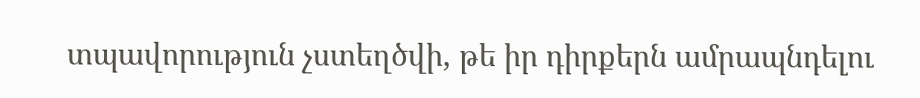տպավորություն չստեղծվի, թե իր դիրքերն ամրապնդելու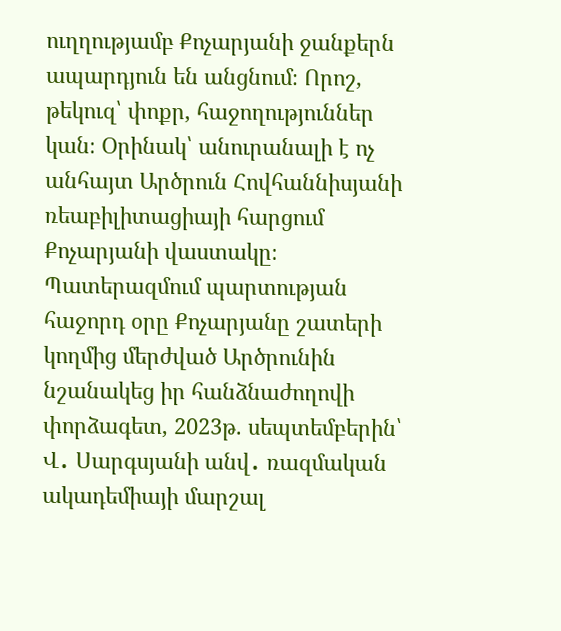ուղղությամբ Քոչարյանի ջանքերն ապարդյուն են անցնում։ Որոշ, թեկուզ՝ փոքր, հաջողություններ կան։ Օրինակ՝ անուրանալի է ոչ անհայտ Արծրուն Հովհաննիսյանի ռեաբիլիտացիայի հարցում Քոչարյանի վաստակը։ Պատերազմում պարտության հաջորդ օրը Քոչարյանը շատերի կողմից մերժված Արծրունին նշանակեց իր հանձնաժողովի փորձագետ, 2023թ. սեպտեմբերին՝ Վ․ Սարգսյանի անվ․ ռազմական ակադեմիայի մարշալ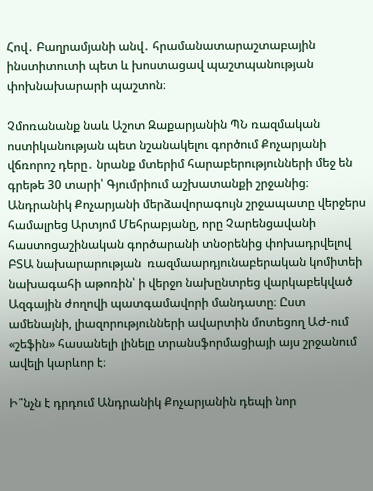Հով․ Բաղրամյանի անվ․ հրամանատարաշտաբային ինստիտուտի պետ և խոստացավ պաշտպանության փոխնախարարի պաշտոն։

Չմոռանանք նաև Աշոտ Զաքարյանին ՊՆ ռազմական ոստիկանության պետ նշանակելու գործում Քոչարյանի վճռորոշ դերը․ նրանք մտերիմ հարաբերությունների մեջ են գրեթե 30 տարի՝ Գյումրիում աշխատանքի շրջանից։ Անդրանիկ Քոչարյանի մերձավորագույն շրջապատը վերջերս համալրեց Արտյոմ Մեհրաբյանը, որը Չարենցավանի հաստոցաշինական գործարանի տնօրենից փոխադրվելով ԲՏԱ նախարարության  ռազմաարդյունաբերական կոմիտեի նախագահի աթոռին՝ ի վերջո նախընտրեց վարկաբեկված Ազգային ժողովի պատգամավորի մանդատը։ Ըստ ամենայնի, լիազորությունների ավարտին մոտեցող ԱԺ-ում «շեֆին» հասանելի լինելը տրանսֆորմացիայի այս շրջանում ավելի կարևոր է։

Ի՞նչն է դրդում Անդրանիկ Քոչարյանին դեպի նոր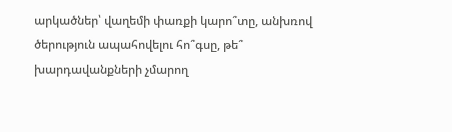արկածներ՝ վաղեմի փառքի կարո՞տը, անխռով ծերություն ապահովելու հո՞գսը, թե՞ խարդավանքների չմարող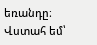եռանդը։ Վստահ եմ՝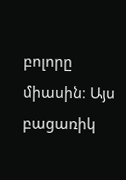բոլորը միասին։ Այս բացառիկ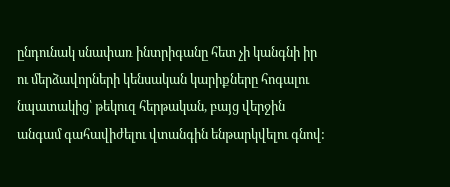ընդունակ սնափառ ինտրիգանը հետ չի կանգնի իր ու մերձավորների կենսական կարիքները հոգալու նպատակից՝ թեկուզ հերթական, բայց վերջին անգամ գահավիժելու վտանգին ենթարկվելու գնով: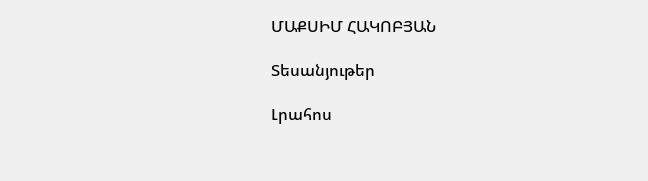ՄԱՔՍԻՄ ՀԱԿՈԲՅԱՆ

Տեսանյութեր

Լրահոս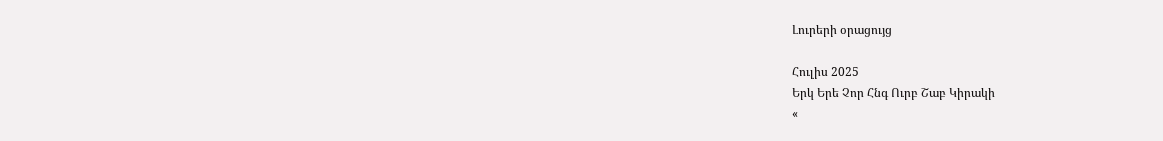Լուրերի օրացույց

Հուլիս 2025
Երկ Երե Չոր Հնգ Ուրբ Շաբ Կիրակի
«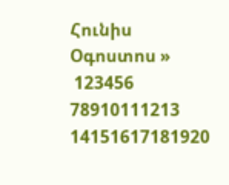Հունիս   Օգոստոս »
 123456
78910111213
14151617181920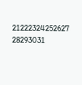21222324252627
28293031